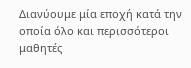Διανύουμε μία εποχή κατά την οποία όλο και περισσότεροι μαθητές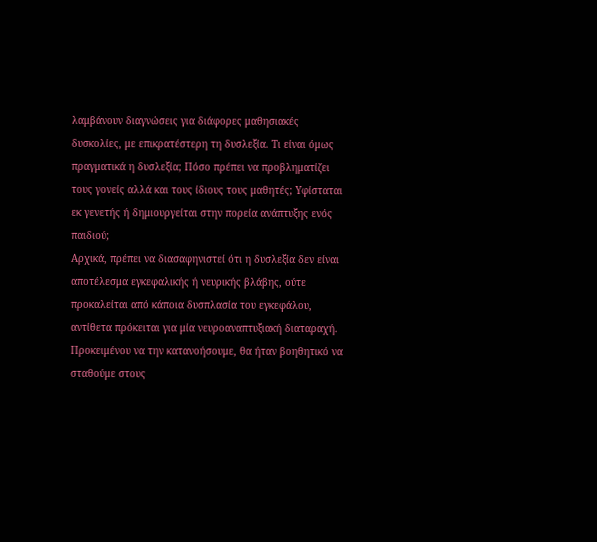λαμβάνουν διαγνώσεις για διάφορες μαθησιακές δυσκολίες, με επικρατέστερη τη δυσλεξία. Τι είναι όμως πραγματικά η δυσλεξία; Πόσο πρέπει να προβληματίζει τους γονείς αλλά και τους ίδιους τους μαθητές; Υφίσταται εκ γενετής ή δημιουργείται στην πορεία ανάπτυξης ενός παιδιού;
Αρχικά, πρέπει να διασαφηνιστεί ότι η δυσλεξία δεν είναι αποτέλεσμα εγκεφαλικής ή νευρικής βλάβης, ούτε προκαλείται από κάποια δυσπλασία του εγκεφάλου, αντίθετα πρόκειται για μία νευροαναπτυξιακή διαταραχή. Προκειμένου να την κατανοήσουμε, θα ήταν βοηθητικό να σταθούμε στους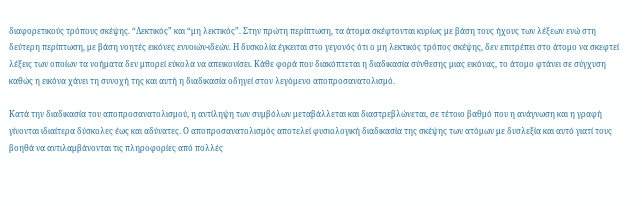διαφορετικούς τρόπους σκέψης. “Λεκτικός” και “μη λεκτικός”. Στην πρώτη περίπτωση, τα άτομα σκέφτονται κυρίως με βάση τους ήχους των λέξεων ενώ στη δεύτερη περίπτωση, με βάση νοητές εικόνες εννοιών-ιδεών. Η δυσκολία έγκειται στο γεγονός ότι ο μη λεκτικός τρόπος σκέψης, δεν επιτρέπει στο άτομο να σκεφτεί λέξεις των οποίων τα νοήματα δεν μπορεί εύκολα να απεικονίσει. Κάθε φορά που διακόπτεται η διαδικασία σύνθεσης μιας εικόνας, το άτομο φτάνει σε σύγχυση καθώς η εικόνα χάνει τη συνοχή της και αυτή η διαδικασία οδηγεί στον λεγόμενο αποπροσανατολισμό.

Κατά την διαδικασία του αποπροσανατολισμού, η αντίληψη των συμβόλων μεταβάλλεται και διαστρεβλώνεται, σε τέτοιο βαθμό που η ανάγνωση και η γραφή γίνονται ιδιαίτερα δύσκολες έως και αδύνατες. Ο αποπροσανατολισμός αποτελεί φυσιολογική διαδικασία της σκέψης των ατόμων με δυσλεξία και αυτό γιατί τους βοηθά να αντιλαμβάνονται τις πληροφορίες από πολλές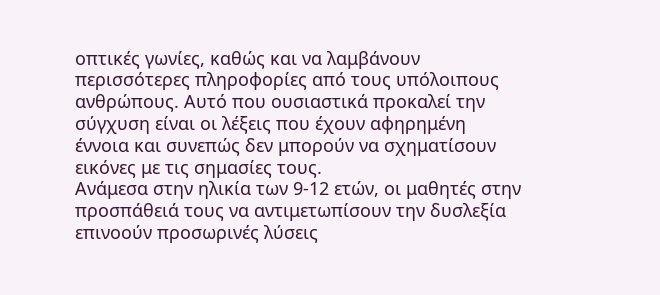οπτικές γωνίες, καθώς και να λαμβάνουν περισσότερες πληροφορίες από τους υπόλοιπους ανθρώπους. Αυτό που ουσιαστικά προκαλεί την σύγχυση είναι οι λέξεις που έχουν αφηρημένη έννοια και συνεπώς δεν μπορούν να σχηματίσουν εικόνες με τις σημασίες τους.
Ανάμεσα στην ηλικία των 9-12 ετών, οι μαθητές στην προσπάθειά τους να αντιμετωπίσουν την δυσλεξία επινοούν προσωρινές λύσεις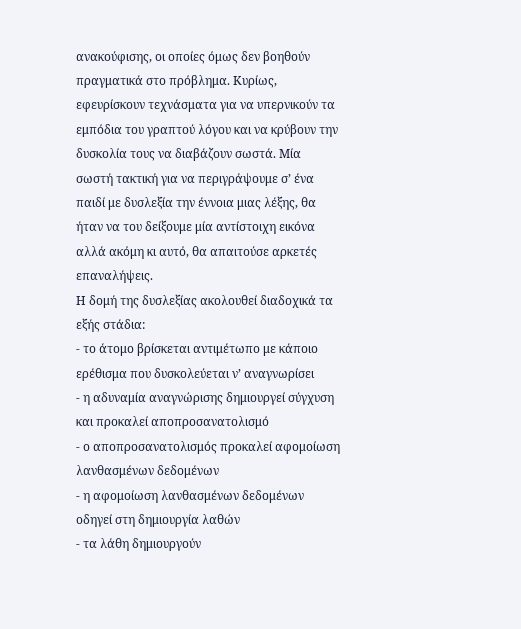ανακούφισης, οι οποίες όμως δεν βοηθούν πραγματικά στο πρόβλημα. Κυρίως, εφευρίσκουν τεχνάσματα για να υπερνικούν τα εμπόδια του γραπτού λόγου και να κρύβουν την δυσκολία τους να διαβάζουν σωστά. Μία σωστή τακτική για να περιγράψουμε σ’ ένα παιδί με δυσλεξία την έννοια μιας λέξης, θα ήταν να του δείξουμε μία αντίστοιχη εικόνα αλλά ακόμη κι αυτό, θα απαιτούσε αρκετές επαναλήψεις.
Η δομή της δυσλεξίας ακολουθεί διαδοχικά τα εξής στάδια:
- το άτομο βρίσκεται αντιμέτωπο με κάποιο ερέθισμα που δυσκολεύεται ν’ αναγνωρίσει
- η αδυναμία αναγνώρισης δημιουργεί σύγχυση και προκαλεί αποπροσανατολισμό
- ο αποπροσανατολισμός προκαλεί αφομοίωση λανθασμένων δεδομένων
- η αφομοίωση λανθασμένων δεδομένων οδηγεί στη δημιουργία λαθών
- τα λάθη δημιουργούν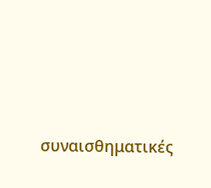συναισθηματικές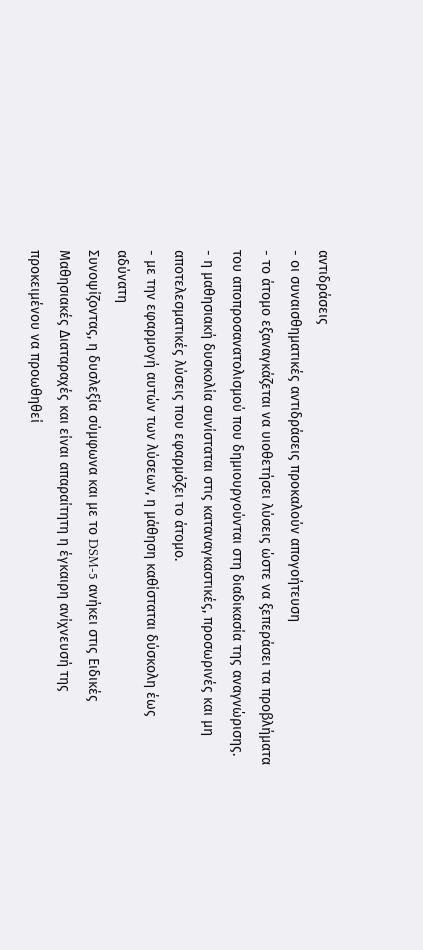αντιδράσεις
- οι συναισθηματικές αντιδράσεις προκαλούν απογοήτευση
- το άτομο εξαναγκάζεται να υιοθετήσει λύσεις ώστε να ξεπεράσει τα προβλήματα του αποπροσανατολισμού που δημιουργούνται στη διαδικασία της αναγνώρισης.
- η μαθησιακή δυσκολία συνίσταται στις καταναγκαστικές, προσωρινές και μη αποτελεσματικές λύσεις που εφαρμόζει το άτομο.
- με την εφαρμογή αυτών των λύσεων, η μάθηση καθίσταται δύσκολη έως αδύνατη
Συνοψίζοντας, η δυσλεξία σύμφωνα και με το DSM-5 ανήκει στις Ειδικές Μαθησιακές Διαταραχές και είναι απαραίτητη η έγκαιρη ανίχνευσή της προκειμένου να προωθηθεί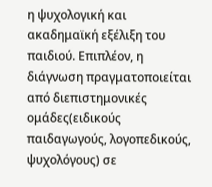η ψυχολογική και ακαδημαϊκή εξέλιξη του παιδιού. Επιπλέον, η διάγνωση πραγματοποιείται από διεπιστημονικές ομάδες(ειδικούς παιδαγωγούς, λογοπεδικούς, ψυχολόγους) σε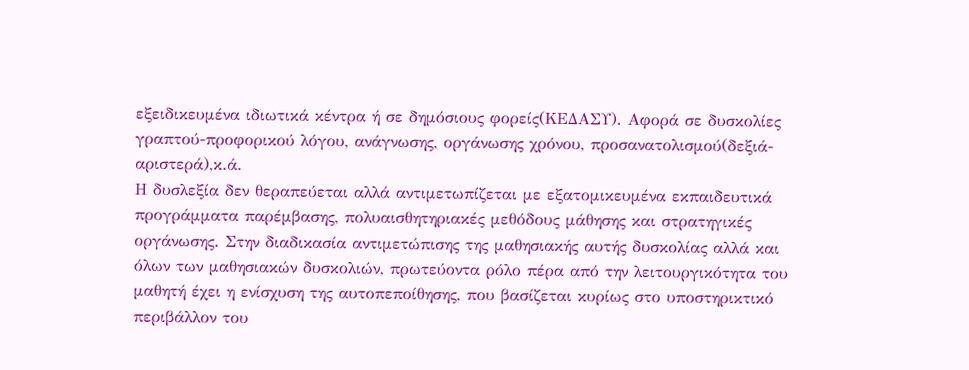εξειδικευμένα ιδιωτικά κέντρα ή σε δημόσιους φορείς(ΚΕΔΑΣΥ). Αφορά σε δυσκολίες γραπτού-προφορικού λόγου, ανάγνωσης, οργάνωσης χρόνου, προσανατολισμού(δεξιά-αριστερά),κ.ά.
Η δυσλεξία δεν θεραπεύεται αλλά αντιμετωπίζεται με εξατομικευμένα εκπαιδευτικά προγράμματα παρέμβασης, πολυαισθητηριακές μεθόδους μάθησης και στρατηγικές οργάνωσης. Στην διαδικασία αντιμετώπισης της μαθησιακής αυτής δυσκολίας αλλά και όλων των μαθησιακών δυσκολιών, πρωτεύοντα ρόλο πέρα από την λειτουργικότητα του μαθητή έχει η ενίσχυση της αυτοπεποίθησης, που βασίζεται κυρίως στο υποστηρικτικό περιβάλλον του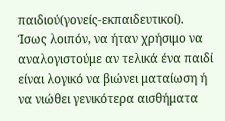παιδιού(γονείς-εκπαιδευτικοί).
Ίσως λοιπόν, να ήταν χρήσιμο να αναλογιστούμε αν τελικά ένα παιδί είναι λογικό να βιώνει ματαίωση ή να νιώθει γενικότερα αισθήματα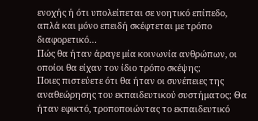ενοχής ή ότι υπολείπεται σε νοητικό επίπεδο, απλά και μόνο επειδή σκέφτεται με τρόπο διαφορετικό…
Πώς θα ήταν άραγε μία κοινωνία ανθρώπων, οι οποίοι θα είχαν τον ίδιο τρόπο σκέψης;
Ποιες πιστεύετε ότι θα ήταν οι συνέπειες της αναθεώρησης του εκπαιδευτικού συστήματος; Θα ήταν εφικτό, τροποποιώντας το εκπαιδευτικό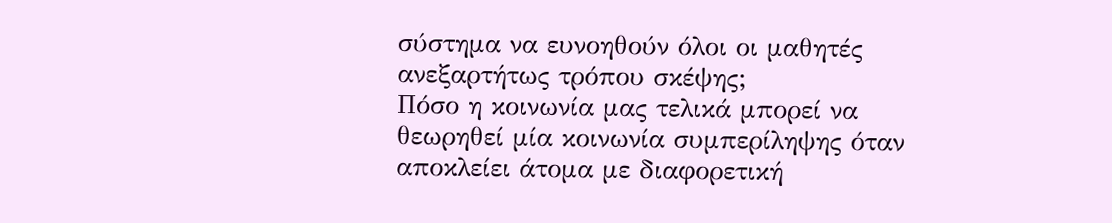σύστημα να ευνοηθούν όλοι οι μαθητές ανεξαρτήτως τρόπου σκέψης;
Πόσο η κοινωνία μας τελικά μπορεί να θεωρηθεί μία κοινωνία συμπερίληψης όταν αποκλείει άτομα με διαφορετική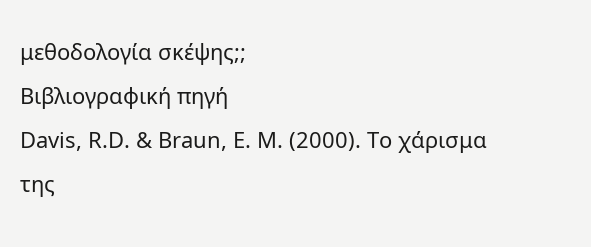μεθοδολογία σκέψης;;
Βιβλιογραφική πηγή
Davis, R.D. & Braun, E. M. (2000). Το χάρισμα της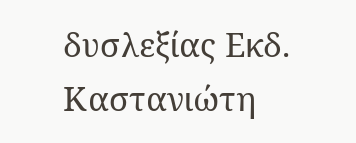δυσλεξίας Εκδ. Καστανιώτη